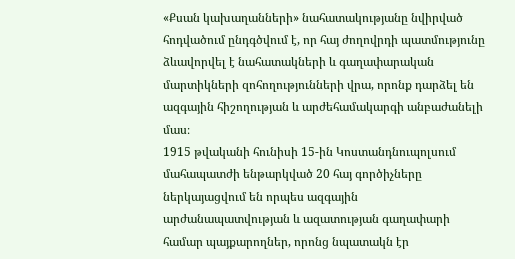«Քսան կախաղանների» նահատակությանը նվիրված հոդվածում ընդգծվում է, որ հայ ժողովրդի պատմությունը ձևավորվել է նահատակների և գաղափարական մարտիկների զոհողությունների վրա, որոնք դարձել են ազգային հիշողության և արժեհամակարգի անբաժանելի մաս։
1915 թվականի հունիսի 15-ին Կոստանդնուպոլսում մահապատժի ենթարկված 20 հայ գործիչները ներկայացվում են որպես ազգային արժանապատվության և ազատության գաղափարի համար պայքարողներ, որոնց նպատակն էր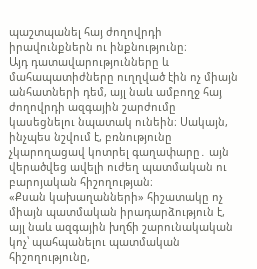պաշտպանել հայ ժողովրդի իրավունքներն ու ինքնությունը։
Այդ դատավարությունները և մահապատիժները ուղղված էին ոչ միայն անհատների դեմ, այլ նաև ամբողջ հայ ժողովրդի ազգային շարժումը կասեցնելու նպատակ ունեին։ Սակայն, ինչպես նշվում է, բռնությունը չկարողացավ կոտրել գաղափարը․ այն վերածվեց ավելի ուժեղ պատմական ու բարոյական հիշողության։
«Քսան կախաղանների» հիշատակը ոչ միայն պատմական իրադարձություն է, այլ նաև ազգային խղճի շարունակական կոչ՝ պահպանելու պատմական հիշողությունը,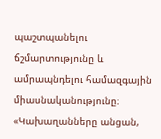պաշտպանելու ճշմարտությունը և ամրապնդելու համազգային միասնականությունը։
«Կախաղանները անցան,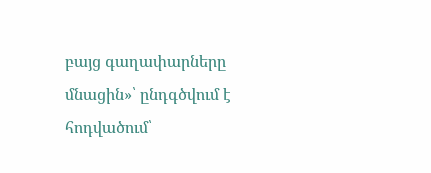բայց գաղափարները մնացին»՝ ընդգծվում է հոդվածում՝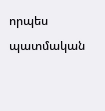որպես պատմական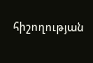հիշողության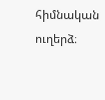հիմնական ուղերձ։